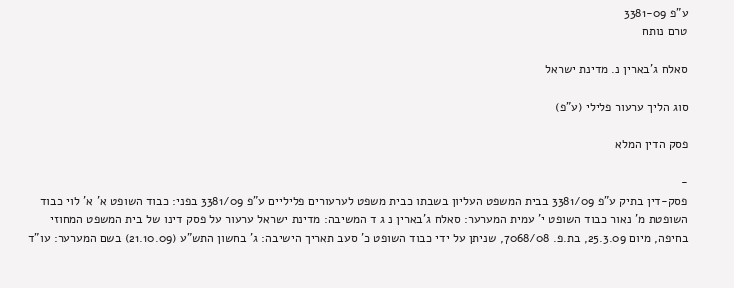ע"פ 3381-09
טרם נותח

סאלח ג'בארין נ. מדינת ישראל

סוג הליך ערעור פלילי (ע"פ)

פסק הדין המלא

-
פסק-דין בתיק ע"פ 3381/09 בבית המשפט העליון בשבתו כבית משפט לערעורים פליליים ע"פ 3381/09 בפני: כבוד השופט א' א' לוי כבוד השופטת מ' נאור כבוד השופט י' עמית המערער: סאלח ג'בארין נ ג ד המשיבה: מדינת ישראל ערעור על פסק דינו של בית המשפט המחוזי בחיפה, מיום 25.3.09, בת.פ. 7068/08, שניתן על ידי כבוד השופט כ' סעב תאריך הישיבה: ג' בחשון התש"ע (21.10.09) בשם המערער: עו"ד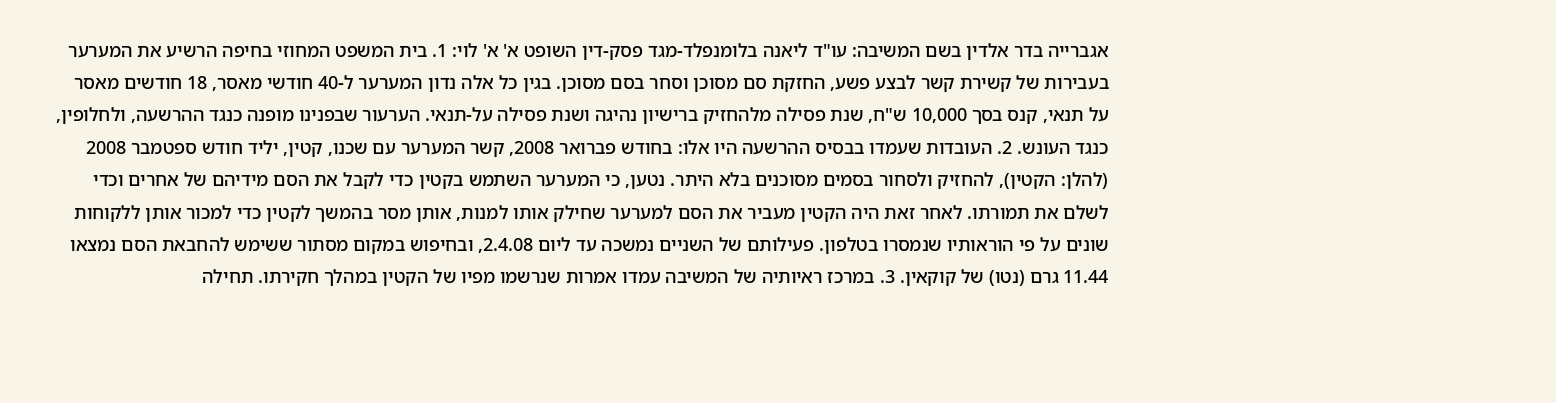אגברייה בדר אלדין בשם המשיבה: עו"ד ליאנה בלומנפלד-מגד פסק-דין השופט א' א' לוי: 1. בית המשפט המחוזי בחיפה הרשיע את המערער בעבירות של קשירת קשר לבצע פשע, החזקת סם מסוכן וסחר בסם מסוכן. בגין כל אלה נדון המערער ל-40 חודשי מאסר, 18 חודשים מאסר על תנאי, קנס בסך 10,000 ש"ח, שנת פסילה מלהחזיק ברישיון נהיגה ושנת פסילה על-תנאי. הערעור שבפנינו מופנה כנגד ההרשעה, ולחלופין, כנגד העונש. 2. העובדות שעמדו בבסיס ההרשעה היו אלו: בחודש פברואר 2008, קשר המערער עם שכנו, קטין, יליד חודש ספטמבר 2008 (להלן: הקטין), להחזיק ולסחור בסמים מסוכנים בלא היתר. נטען, כי המערער השתמש בקטין כדי לקבל את הסם מידיהם של אחרים וכדי לשלם את תמורתו. לאחר זאת היה הקטין מעביר את הסם למערער שחילק אותו למנות, אותן מסר בהמשך לקטין כדי למכור אותן ללקוחות שונים על פי הוראותיו שנמסרו בטלפון. פעילותם של השניים נמשכה עד ליום 2.4.08, ובחיפוש במקום מסתור ששימש להחבאת הסם נמצאו 11.44 גרם (נטו) של קוקאין. 3. במרכז ראיותיה של המשיבה עמדו אמרות שנרשמו מפיו של הקטין במהלך חקירתו. תחילה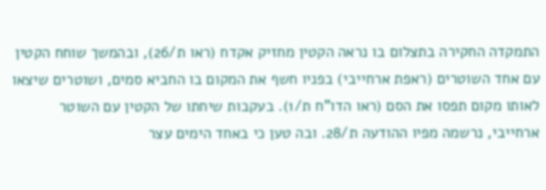התמקדה החקירה בתצלום בו נראה הקטין מחזיק אקדח (ראו ת/26), ובהמשך שוחח הקטין עם אחד השוטרים (ראפת ארחייבי) בפניו חשף את המקום בו החביא סמים, ושוטרים שיצאו לאותו מקום תפסו את הסם (ראו הדו"ח ת/1). בעקבות שיחתו של הקטין עם השוטר ארחייבי, נרשמה מפיו ההודעה ת/28. ובה טען כי באחד הימים עצר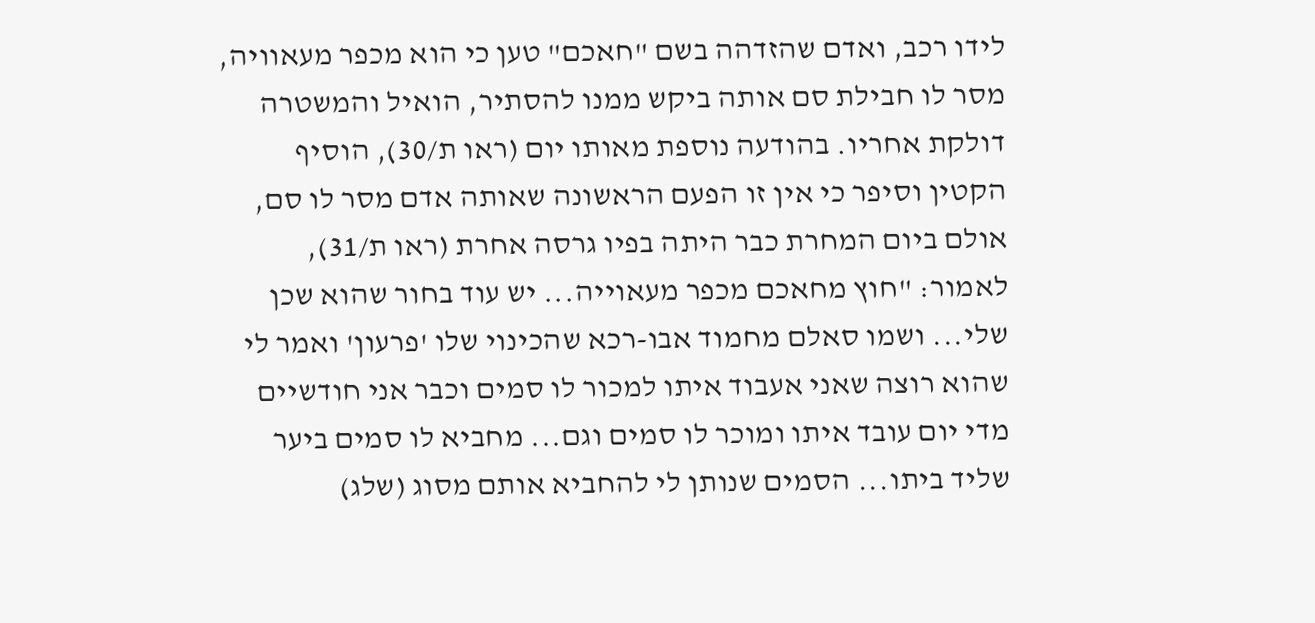לידו רכב, ואדם שהזדהה בשם "חאכם" טען כי הוא מכפר מעאוויה, מסר לו חבילת סם אותה ביקש ממנו להסתיר, הואיל והמשטרה דולקת אחריו. בהודעה נוספת מאותו יום (ראו ת/30), הוסיף הקטין וסיפר כי אין זו הפעם הראשונה שאותה אדם מסר לו סם, אולם ביום המחרת כבר היתה בפיו גרסה אחרת (ראו ת/31), לאמור: "חוץ מחאכם מכפר מעאוייה... יש עוד בחור שהוא שכן שלי... ושמו סאלם מחמוד אבו-רכא שהכינוי שלו 'פרעון' ואמר לי שהוא רוצה שאני אעבוד איתו למכור לו סמים וכבר אני חודשיים מדי יום עובד איתו ומוכר לו סמים וגם... מחביא לו סמים ביער שליד ביתו... הסמים שנותן לי להחביא אותם מסוג (שלג)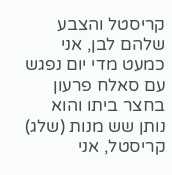קריסטל והצבע שלהם לבן, אני כמעט מדי יום נפגש עם סאלח פרעון בחצר ביתו והוא נותן שש מנות (שלג) קריסטל, אני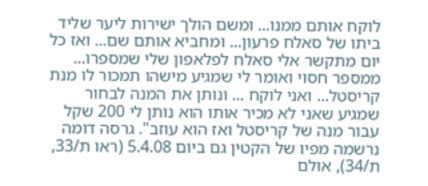לוקח אותם ממנו... ומשם הולך ישירות ליער שליד ביתו של סאלח פרעון... ומחביא אותם שם... ואז כל יום מתקשר אלי סאלח לפלאפון שלי שמספרו... ממספר חסוי ואומר לי שמגיע מישהו תמכור לו מנת קריסטל... ואני לוקח ... ונותן את המנה לבחור שמגיע שאני לא מכיר אותו הוא נותן לי 200 שקל עבור מנה של קריסטל ואז הוא עוזב". גרסה דומה נרשמה מפיו של הקטין גם ביום 5.4.08 (ראו ת/33, ת/34), אולם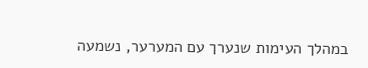במהלך העימות שנערך עם המערער, נשמעה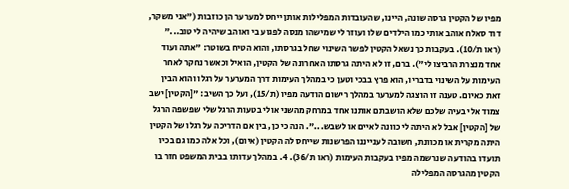מפיו של הקטין גרסה שונה, היינו, שהעובדות המפלילות אותן ייחס למערער הן כוזבות ("אני משקר, דוד סאלח אוהב אותי כמו הילדים שלו ועוזר לי שמישהו מנסה לפגוע בי ואוהב שיהיה לי טוב..." (ראו ת/10). בעקבות כך נשאל הקטין לפשר השינוי שחל בגרסתו, והוא הטיח בשוטר: "אתה ועוד אחד מנצרת הרביצו לי"). ברם, זו לא היתה גרסתו האחרונה של הקטין, הואיל וכאשר נחקר לאחר העימות על השינוי בדבריו, הוא פרץ בבכי וטען כי במהלך העימות דרך המערער על רגלו והוא הבין זאת כאיום. טענה זו הוצגה למערער במהלך רישום הודעה מפיו (ת/15), ועל כך השיב: "[הקטין] ישב צמוד אלי בעיה שלכם שלא הושבתם אותנו אחד במרחק מהשני אולי בטעות הרגל שלי שפשפה הרגל של [הקטין] אבל לא היתה לי כוונה לאיים או לשבש...". הנה כי כן, בין אם הדריכה על רגלו של הקטין היתה מקרית או מכוונת, חשובה לענייננו הפרשנות שייחס לה הקטין (איום), וכל אלה כמו גם בכיו תועדו בהודעה שנרשמה מפיו בעקבות העימות (ראו ת/36). 4. במהלך עדותו בבית המשפט חזר בו הקטין מהגרסה המפלילה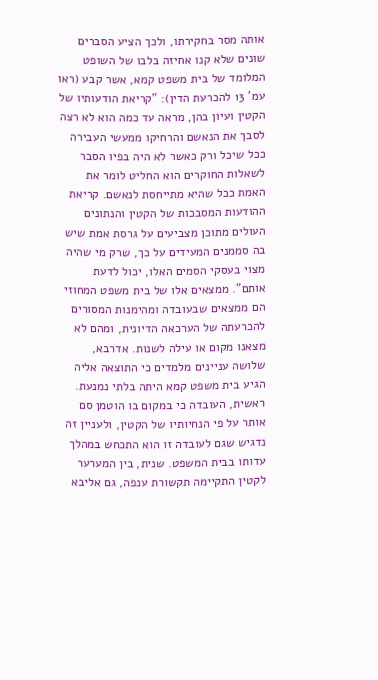אותה מסר בחקירתו, ולכך הציע הסברים שונים שלא קנו אחיזה בלבו של השופט המלומד של בית משפט קמא, אשר קבע (ראו עמ' 13 להכרעת הדין): "קריאת הודעותיו של הקטין ועיון בהן, מראה עד כמה הוא לא רצה לסבך את הנאשם והרחיקו ממעשי העבירה ככל שיכל ורק כאשר לא היה בפיו הסבר לשאלות החוקרים הוא החליט לומר את האמת ככל שהיא מתייחסת לנאשם. קריאת ההודעות המסבכות של הקטין והנתונים העולים מתוכן מצביעים על גרסת אמת שיש בה סממנים המעידים על כך, שרק מי שהיה מצוי בעסקי הסמים האלו, יכול לדעת אותם". ממצאים אלו של בית משפט המחוזי הם ממצאים שבעובדה ומהימנות המסורים להכרעתה של הערכאה הדיונית, ומהם לא מצאנו מקום או עילה לשנות. אדרבא, שלושה עניינים מלמדים כי התוצאה אליה הגיע בית משפט קמא היתה בלתי נמנעת. ראשית, העובדה כי במקום בו הוטמן סם אותר על פי הנחיותיו של הקטין, ולעניין זה נדגיש שגם לעובדה זו הוא התכחש במהלך עדותו בבית המשפט. שנית, בין המערער לקטין התקיימה תקשורת ענפה, גם אליבא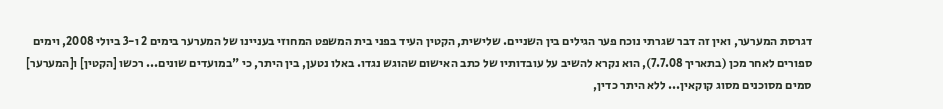דגרסת המערער, ואין זה דבר שגרתי נוכח פער הגילים בין השניים. שלישית, הקטין העיד בפני בית המשפט המחוזי בעניינו של המערער בימים 2 ו-3 ביולי 2008, וימים ספורים לאחר מכן (בתאריך 7.7.08), הוא נקרא להשיב על עובדותיו של כתב האישום שהוגש נגדו. באלו נטען, בין היתר, כי "במועדים שונים... רכשו [הקטין] ו[המערער] סמים מסוכנים מסוג קוקאין... ללא היתר כדין,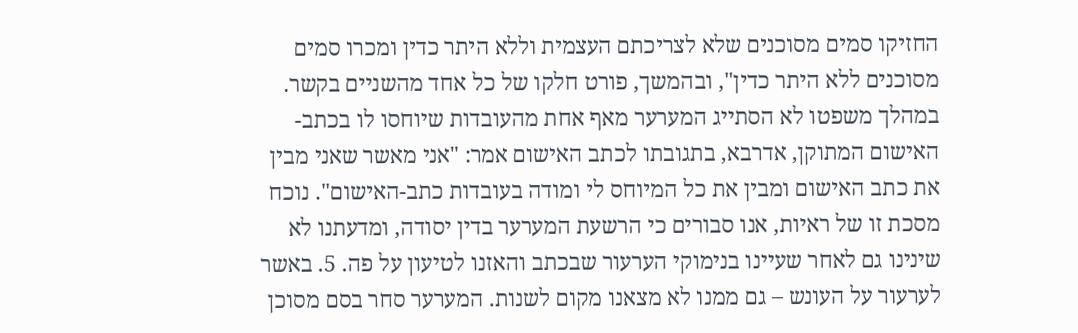החזיקו סמים מסוכנים שלא לצריכתם העצמית וללא היתר כדין ומכרו סמים מסוכנים ללא היתר כדין", ובהמשך, פורט חלקו של כל אחד מהשניים בקשר. במהלך משפטו לא הסתייג המערער מאף אחת מהעובדות שיוחסו לו בכתב-האישום המתוקן, אדרבא, בתגובתו לכתב האישום אמר: "אני מאשר שאני מבין את כתב האישום ומבין את כל המיוחס לי ומודה בעובדות כתב-האישום". נוכח מסכת זו של ראיות, אנו סבורים כי הרשעת המערער בדין יסודה, ומדעתנו לא שינינו גם לאחר שעיינו בנימוקי הערעור שבכתב והאזנו לטיעון על פה. 5. באשר לערעור על העונש – גם ממנו לא מצאנו מקום לשנות. המערער סחר בסם מסוכן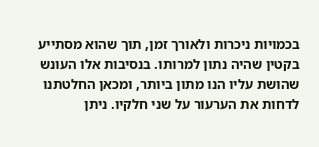בכמויות ניכרות ולאורך זמן, תוך שהוא מסתייע בקטין שהיה נתון למרותו. בנסיבות אלו העונש שהושת עליו הנו מתון ביותר, ומכאן החלטתנו לדחות את הערעור על שני חלקיו. ניתן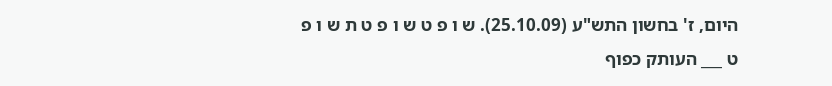היום, ז' בחשון התש"ע (25.10.09). ש ו פ ט ש ו פ ט ת ש ו פ ט ___ העותק כפוף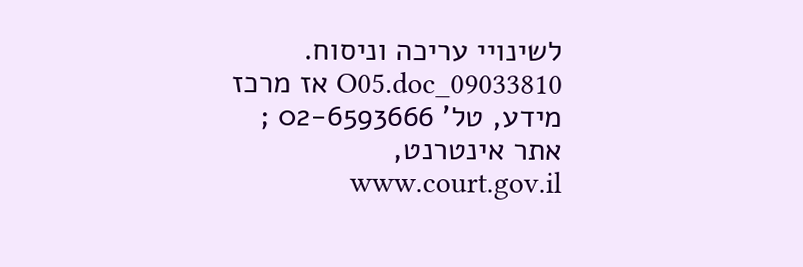לשינויי עריכה וניסוח. 09033810_O05.doc אז מרכז מידע, טל' 02-6593666 ; אתר אינטרנט, www.court.gov.il